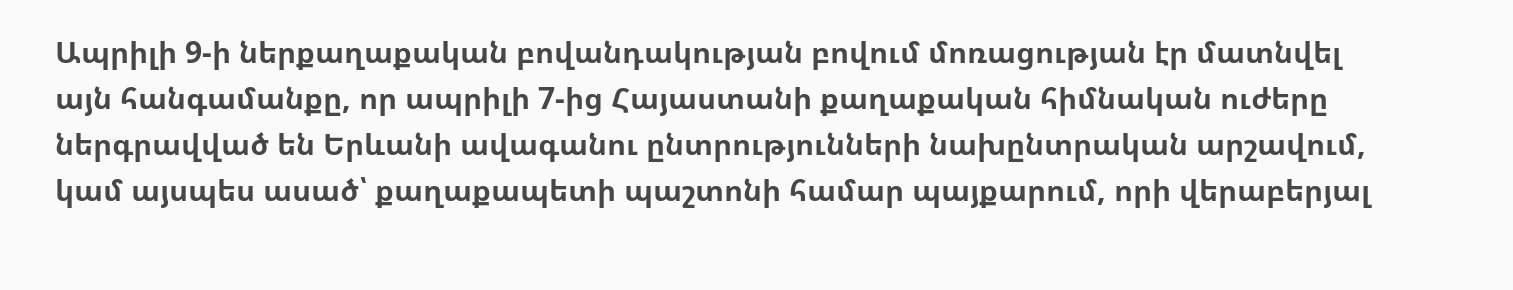Ապրիլի 9-ի ներքաղաքական բովանդակության բովում մոռացության էր մատնվել այն հանգամանքը, որ ապրիլի 7-ից Հայաստանի քաղաքական հիմնական ուժերը ներգրավված են Երևանի ավագանու ընտրությունների նախընտրական արշավում, կամ այսպես ասած՝ քաղաքապետի պաշտոնի համար պայքարում, որի վերաբերյալ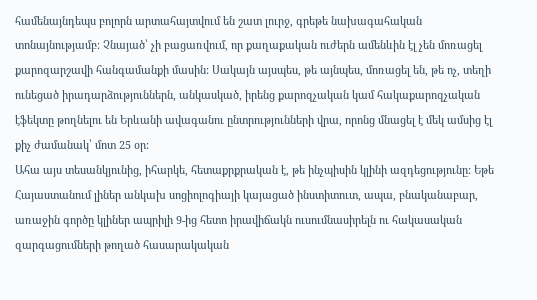համենայնդեպս բոլորն արտահայտվում են շատ լուրջ, գրեթե նախագահական տոնայնությամբ: Չնայած՝ չի բացառվում, որ քաղաքական ուժերն ամենևին էլ չեն մոռացել քարոզարշավի հանգամանքի մասին: Սակայն այսպես, թե այնպես, մոռացել են, թե ոչ, տեղի ունեցած իրադարձություններն, անկասկած, իրենց քարոզչական կամ հակաքարոզչական էֆեկտը թողնելու են Երևանի ավագանու ընտրությունների վրա, որոնց մնացել է մեկ ամսից էլ քիչ ժամանակ՝ մոտ 25 օր:
Ահա այս տեսանկյունից, իհարկե, հետաքրքրական է, թե ինչպիսին կլինի ազդեցությունը: Եթե Հայաստանում լիներ անկախ սոցիոլոգիայի կայացած ինստիտուտ, ապա, բնականաբար, առաջին գործը կլիներ ապրիլի 9-ից հետո իրավիճակն ուսումնասիրելն ու հակասական զարգացումների թողած հասարակական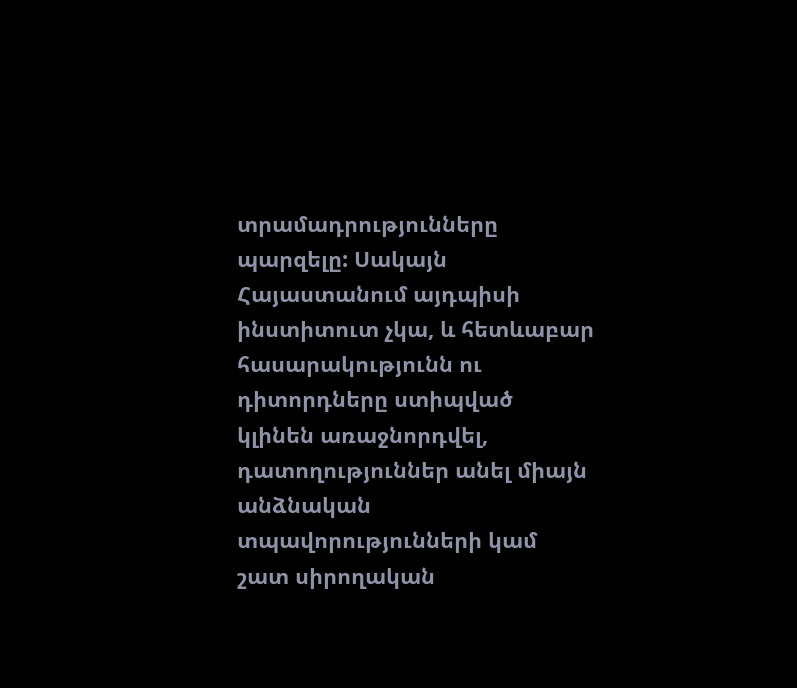տրամադրությունները պարզելը: Սակայն Հայաստանում այդպիսի ինստիտուտ չկա, և հետևաբար հասարակությունն ու դիտորդները ստիպված կլինեն առաջնորդվել, դատողություններ անել միայն անձնական տպավորությունների կամ շատ սիրողական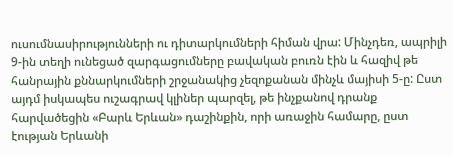ուսումնասիրությունների ու դիտարկումների հիման վրա: Մինչդեռ, ապրիլի 9-ին տեղի ունեցած զարգացումները բավական բուռն էին և հազիվ թե հանրային քննարկումների շրջանակից չեզոքանան մինչև մայիսի 5-ը: Ըստ այդմ իսկապես ուշագրավ կլիներ պարզել, թե ինչքանով դրանք հարվածեցին «Բարև Երևան» դաշինքին, որի առաջին համարը, ըստ էության Երևանի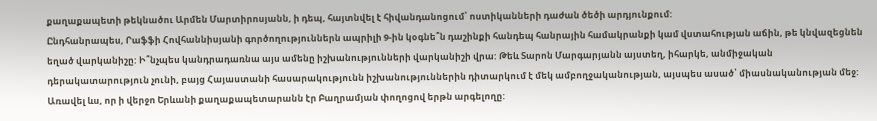քաղաքապետի թեկնածու Արմեն Մարտիրոսյանն, ի դեպ, հայտնվել է հիվանդանոցում՝ ոստիկանների դաժան ծեծի արդյունքում:
Ընդհանրապես, Րաֆֆի Հովհաննիսյանի գործողություններն ապրիլի 9-ին կօգնե՞ն դաշինքի հանդեպ հանրային համակրանքի կամ վստահության աճին, թե կնվազեցնեն եղած վարկանիշը: Ի՞նչպես կանդրադառնա այս ամենը իշխանությունների վարկանիշի վրա: Թեև Տարոն Մարգարյանն այստեղ, իհարկե, անմիջական դերակատարություն չունի, բայց Հայաստանի հասարակությունն իշխանություններին դիտարկում է մեկ ամբողջականության, այսպես ասած՝ միասնականության մեջ: Առավել ևս, որ ի վերջո Երևանի քաղաքապետարանն էր Բաղրամյան փողոցով երթն արգելողը: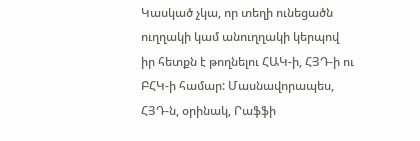Կասկած չկա, որ տեղի ունեցածն ուղղակի կամ անուղղակի կերպով իր հետքն է թողնելու ՀԱԿ-ի, ՀՅԴ-ի ու ԲՀԿ-ի համար: Մասնավորապես, ՀՅԴ-ն, օրինակ, Րաֆֆի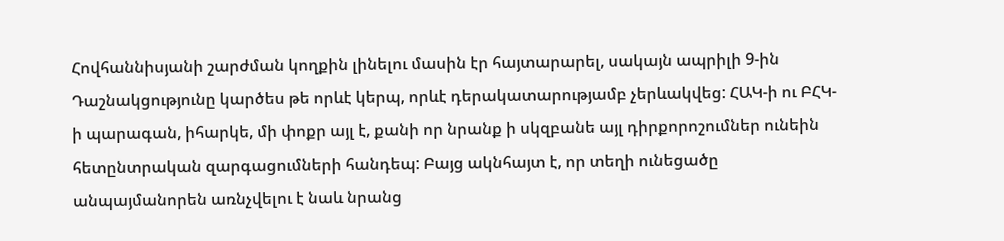Հովհաննիսյանի շարժման կողքին լինելու մասին էր հայտարարել, սակայն ապրիլի 9-ին Դաշնակցությունը կարծես թե որևէ կերպ, որևէ դերակատարությամբ չերևակվեց: ՀԱԿ-ի ու ԲՀԿ-ի պարագան, իհարկե, մի փոքր այլ է, քանի որ նրանք ի սկզբանե այլ դիրքորոշումներ ունեին հետընտրական զարգացումների հանդեպ: Բայց ակնհայտ է, որ տեղի ունեցածը անպայմանորեն առնչվելու է նաև նրանց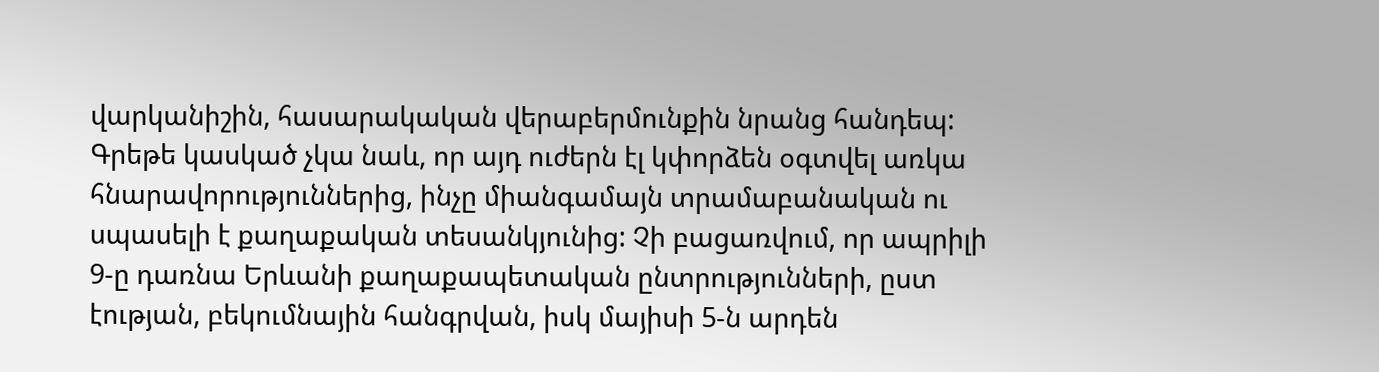վարկանիշին, հասարակական վերաբերմունքին նրանց հանդեպ: Գրեթե կասկած չկա նաև, որ այդ ուժերն էլ կփորձեն օգտվել առկա հնարավորություններից, ինչը միանգամայն տրամաբանական ու սպասելի է քաղաքական տեսանկյունից: Չի բացառվում, որ ապրիլի 9-ը դառնա Երևանի քաղաքապետական ընտրությունների, ըստ էության, բեկումնային հանգրվան, իսկ մայիսի 5-ն արդեն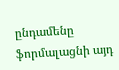ընդամենը ֆորմալացնի այդ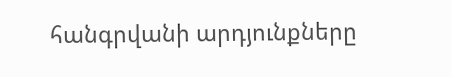հանգրվանի արդյունքները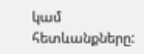կամ հետևանքները: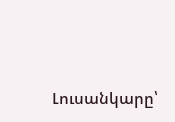Լուսանկարը՝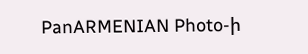PanARMENIAN Photo-ի